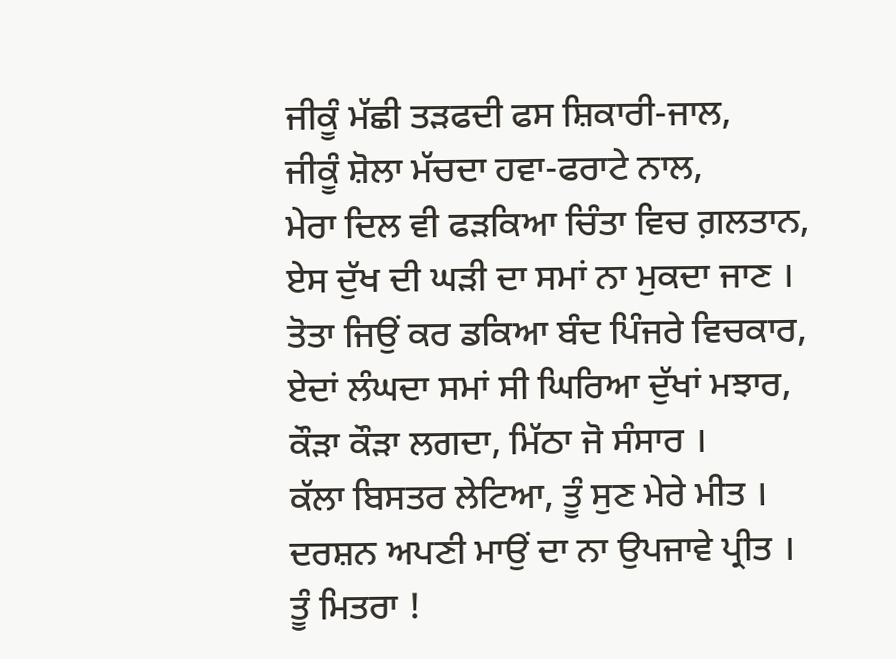ਜੀਕੂੰ ਮੱਛੀ ਤੜਫਦੀ ਫਸ ਸ਼ਿਕਾਰੀ-ਜਾਲ,
ਜੀਕੂੰ ਸ਼ੋਲਾ ਮੱਚਦਾ ਹਵਾ-ਫਰਾਟੇ ਨਾਲ,
ਮੇਰਾ ਦਿਲ ਵੀ ਫੜਕਿਆ ਚਿੰਤਾ ਵਿਚ ਗ਼ਲਤਾਨ,
ਏਸ ਦੁੱਖ ਦੀ ਘੜੀ ਦਾ ਸਮਾਂ ਨਾ ਮੁਕਦਾ ਜਾਣ ।
ਤੋਤਾ ਜਿਉਂ ਕਰ ਡਕਿਆ ਬੰਦ ਪਿੰਜਰੇ ਵਿਚਕਾਰ,
ਏਦਾਂ ਲੰਘਦਾ ਸਮਾਂ ਸੀ ਘਿਰਿਆ ਦੁੱਖਾਂ ਮਝਾਰ,
ਕੌੜਾ ਕੌੜਾ ਲਗਦਾ, ਮਿੱਠਾ ਜੋ ਸੰਸਾਰ ।
ਕੱਲਾ ਬਿਸਤਰ ਲੇਟਿਆ, ਤੂੰ ਸੁਣ ਮੇਰੇ ਮੀਤ ।
ਦਰਸ਼ਨ ਅਪਣੀ ਮਾਉਂ ਦਾ ਨਾ ਉਪਜਾਵੇ ਪ੍ਰੀਤ ।
ਤੂੰ ਮਿਤਰਾ !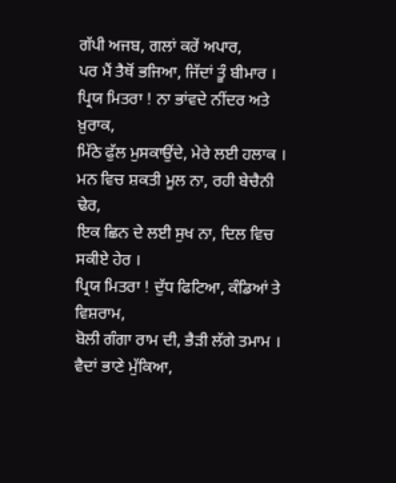ਗੱਪੀ ਅਜਬ, ਗਲਾਂ ਕਰੇਂ ਅਪਾਰ,
ਪਰ ਮੈਂ ਤੈਥੋਂ ਭਜਿਆ, ਜਿੱਦਾਂ ਤੂੰ ਬੀਮਾਰ ।
ਪ੍ਰਿਯ ਮਿਤਰਾ ! ਨਾ ਭਾਂਵਦੇ ਨੀਂਦਰ ਅਤੇ ਖ਼ੁਰਾਕ,
ਮਿੱਠੇ ਫੁੱਲ ਮੁਸਕਾਉਂਦੇ, ਮੇਰੇ ਲਈ ਹਲਾਕ ।
ਮਨ ਵਿਚ ਸ਼ਕਤੀ ਮੂਲ ਨਾ, ਰਹੀ ਬੇਚੈਨੀ ਢੇਰ,
ਇਕ ਛਿਨ ਦੇ ਲਈ ਸੁਖ ਨਾ, ਦਿਲ ਵਿਚ ਸਕੀਏ ਹੇਰ ।
ਪ੍ਰਿਯ ਮਿਤਰਾ ! ਦੁੱਧ ਫਿਟਿਆ, ਕੰਡਿਆਂ ਤੇ ਵਿਸ਼ਰਾਮ,
ਬੋਲੀ ਗੰਗਾ ਰਾਮ ਦੀ, ਭੈੜੀ ਲੱਗੇ ਤਮਾਮ ।
ਵੈਦਾਂ ਭਾਣੇ ਮੁੱਕਿਆ,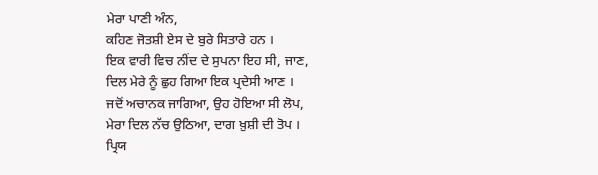ਮੇਰਾ ਪਾਣੀ ਅੰਨ,
ਕਹਿਣ ਜੋਤਸ਼ੀ ਏਸ ਦੇ ਬੁਰੇ ਸਿਤਾਰੇ ਹਨ ।
ਇਕ ਵਾਰੀ ਵਿਚ ਨੀਂਦ ਦੇ ਸੁਪਨਾ ਇਹ ਸੀ, ਜਾਣ,
ਦਿਲ ਮੇਰੇ ਨੂੰ ਛੁਹ ਗਿਆ ਇਕ ਪ੍ਰਦੇਸੀ ਆਣ ।
ਜਦੋਂ ਅਚਾਨਕ ਜਾਗਿਆ, ਉਹ ਹੋਇਆ ਸੀ ਲੋਪ,
ਮੇਰਾ ਦਿਲ ਨੱਚ ਉਠਿਆ, ਦਾਗ ਖ਼ੁਸ਼ੀ ਦੀ ਤੋਪ ।
ਪ੍ਰਿਯ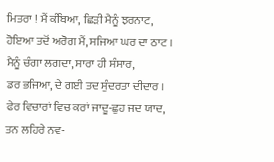ਮਿਤਰਾ ! ਮੈਂ ਕੰਬਿਆ, ਛਿੜੀ ਮੈਨੂੰ ਝਰਨਾਟ,
ਹੋਇਆ ਤਦੋਂ ਅਰੋਗ ਮੈਂ, ਸਜਿਆ ਘਰ ਦਾ ਠਾਟ ।
ਮੈਨੂੰ ਚੰਗਾ ਲਗਦਾ, ਸਾਰਾ ਹੀ ਸੰਸਾਰ,
ਡਰ ਭਜਿਆ, ਦੇ ਗਈ ਤਦ ਸੁੰਦਰਤਾ ਦੀਦਾਰ ।
ਫੇਰ ਵਿਚਾਰਾਂ ਵਿਚ ਕਰਾਂ ਜਾਦੂ-ਛੁਹ ਜਦ ਯਾਦ,
ਤਨ ਲਹਿਰੇ ਨਵ-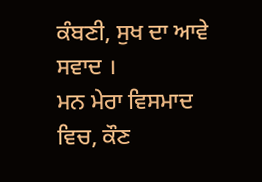ਕੰਬਣੀ, ਸੁਖ ਦਾ ਆਵੇ ਸਵਾਦ ।
ਮਨ ਮੇਰਾ ਵਿਸਮਾਦ ਵਿਚ, ਕੌਣ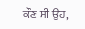ਕੌਣ ਸੀ ਉਹ,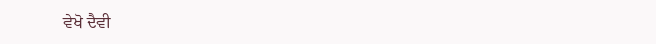ਵੇਖੋ ਦੈਵੀ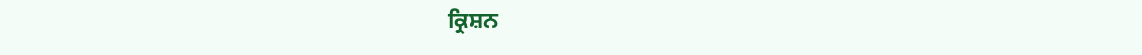ਕ੍ਰਿਸ਼ਨ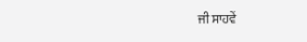ਜੀ ਸਾਹਵੇਂ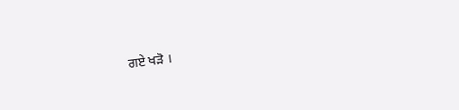ਗਏ ਖੜੋ ।